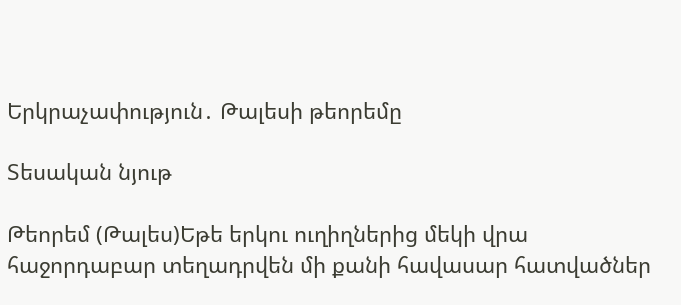Երկրաչափություն․ Թալեսի թեորեմը

Տեսական նյութ

Թեորեմ (Թալես)Եթե երկու ուղիղներից մեկի վրա հաջորդաբար տեղադրվեն մի քանի հավասար հատվածներ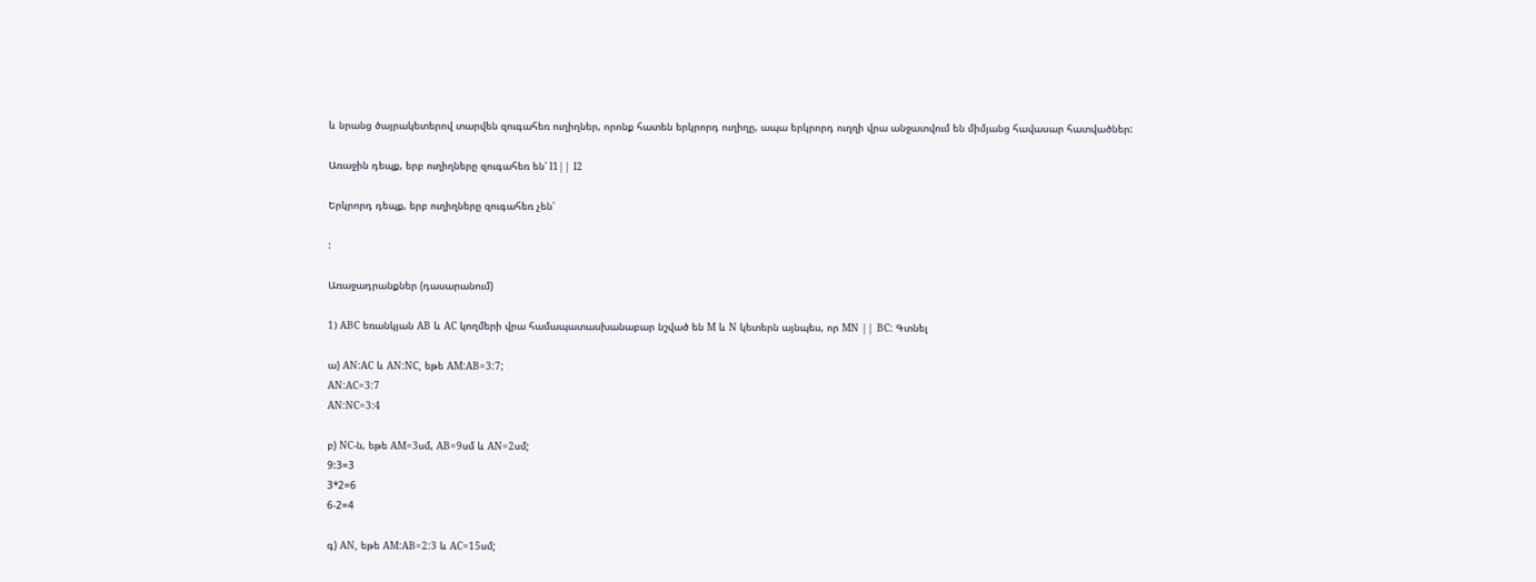և նրանց ծայրակետերով տարվեն զուգահեռ ուղիղներ, որոնք հատեն երկրորդ ուղիղը, ապա երկրորդ ուղղի վրա անջատվում են միմյանց հավասար հատվածներ:

Առաջին դեպք, երբ ուղիղները զուգահեռ են՝ l1|| l2

Երկրորդ դեպք, երբ ուղիղները զուգահեռ չեն՝

:

Առաջադրանքներ (դասարանում)

1) ABC եռանկյան AB և AC կողմերի վրա համապատասխանաբար նշված են M և N կետերն այնպես, որ MN || BC: Գտնել

ա) AN:AC և AN:NC, եթե AM:AB=3:7;
AN:AC=3:7
AN:NC=3:4

բ) NC-ն, եթե AM=3սմ, AB=9սմ և AN=2սմ;
9:3=3
3*2=6
6-2=4

գ) AN, եթե AM:AB=2:3 և AC=15սմ;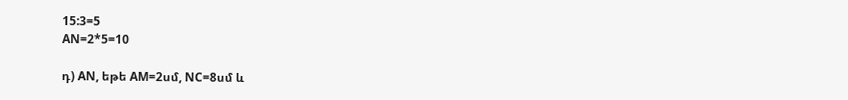15:3=5
AN=2*5=10

դ) AN, եթե AM=2սմ, NC=8սմ և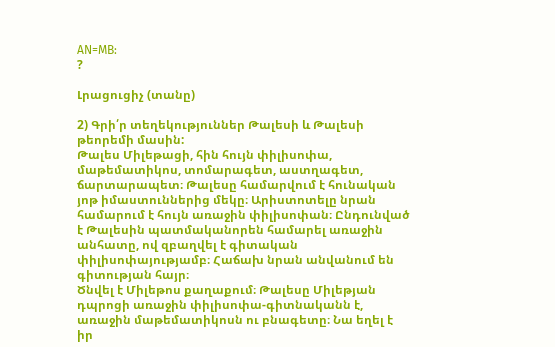AN=MB:
?

Լրացուցիչ (տանը)

2) Գրի՛ր տեղեկություններ Թալեսի և Թալեսի թեորեմի մասին:
Թալես Միլեթացի, հին հույն փիլիսոփա, մաթեմատիկոս, տոմարագետ, աստղագետ, ճարտարապետ։ Թալեսը համարվում է հունական յոթ իմաստուններից մեկը։ Արիստոտելը նրան համարում է հույն առաջին փիլիսոփան։ Ընդունված է Թալեսին պատմականորեն համարել առաջին անհատը, ով զբաղվել է գիտական փիլիսոփայությամբ։ Հաճախ նրան անվանում են գիտության հայր։
Ծնվել է Միլեթոս քաղաքում։ Թալեսը Միլեթյան դպրոցի առաջին փիլիսոփա-գիտնականն է, առաջին մաթեմատիկոսն ու բնագետը։ Նա եղել է իր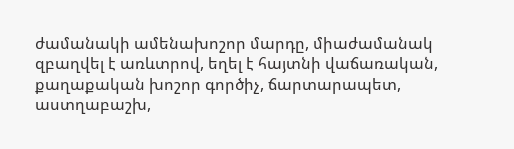ժամանակի ամենախոշոր մարդը, միաժամանակ զբաղվել է առևտրով, եղել է հայտնի վաճառական, քաղաքական խոշոր գործիչ, ճարտարապետ, աստղաբաշխ,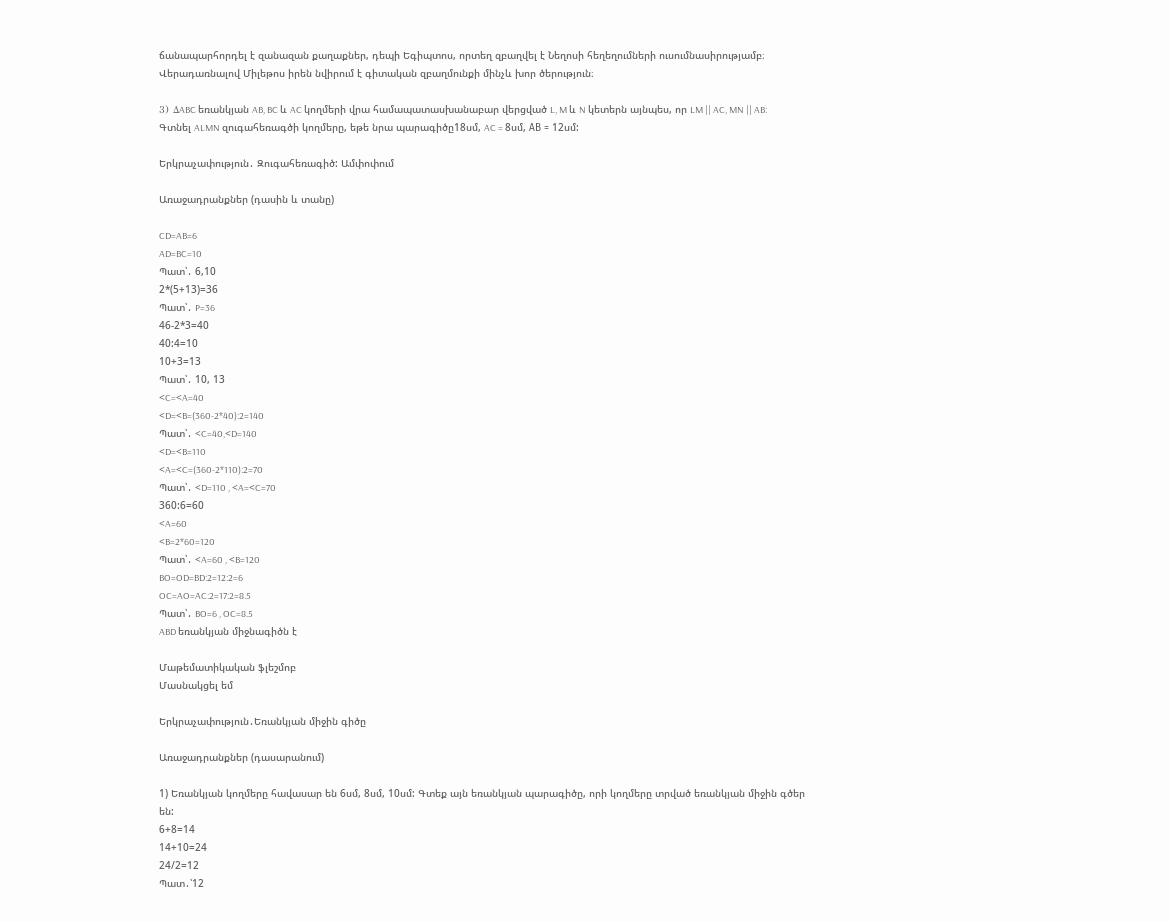ճանապարհորդել է զանազան քաղաքներ, դեպի Եգիպտոս, որտեղ զբաղվել է Նեղոսի հեղեղումների ուսումնասիրությամբ։ Վերադառնալով Միլեթոս իրեն նվիրում է գիտական զբաղմունքի մինչև խոր ծերություն։

3) ΔABC եռանկյան AB, BC և AC կողմերի վրա համապատասխանաբար վերցված L, M և N կետերն այնպես, որ LM || AC, MN || AB: Գտնել ALMN զուգահեռագծի կողմերը, եթե նրա պարագիծը18սմ, AC = 8սմ, АВ = 12սմ:

Երկրաչափություն․ Զուգահեռագիծ: Ամփոփում

Առաջադրանքներ (դասին և տանը)

CD=AB=6
AD=BC=10
Պատ՝․ 6,10
2*(5+13)=36
Պատ՝․ P=36
46-2*3=40
40:4=10
10+3=13
Պատ՝․ 10, 13
<C=<A=40
<D=<B=(360-2*40):2=140
Պատ՝․ <C=40,<D=140
<D=<B=110
<A=<C=(360-2*110):2=70
Պատ՝․ <D=110 , <A=<C=70
360:6=60
<A=60
<B=2*60=120
Պատ՝․ <A=60 , <B=120
BO=OD=BD:2=12:2=6
OC=AO=AC:2=17:2=8.5
Պատ՝․ BO=6 , OC=8.5
ABD եռանկյան միջնագիծն է

Մաթեմատիկական ֆլեշմոբ
Մասնակցել եմ

Երկրաչափություն․Եռանկյան միջին գիծը

Առաջադրանքներ (դասարանում)

1) Եռանկյան կողմերը հավասար են 6սմ, 8սմ, 10սմ: Գտեք այն եռանկյան պարագիծը, որի կողմերը տրված եռանկյան միջին գծեր են:
6+8=14
14+10=24
24/2=12
Պատ․՝12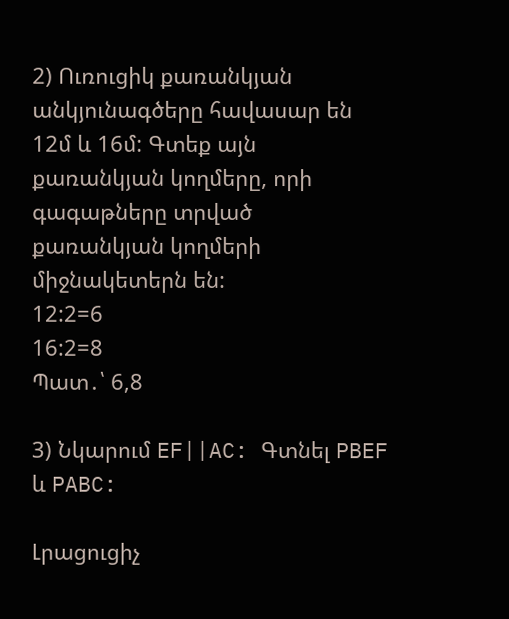2) Ուռուցիկ քառանկյան անկյունագծերը հավասար են 12մ և 16մ: Գտեք այն քառանկյան կողմերը, որի գագաթները տրված քառանկյան կողմերի միջնակետերն են:
12:2=6
16:2=8
Պատ․՝ 6,8

3) Նկարում EF||AC: Գտնել PBEF և PABC:

Լրացուցիչ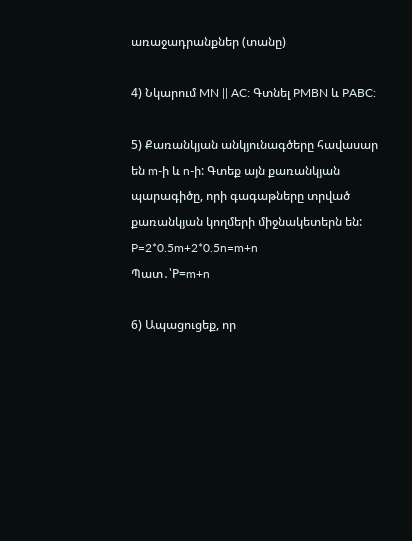առաջադրանքներ (տանը)

4) Նկարում MN || AC: Գտնել PMBN և PABC:

5) Քառանկյան անկյունագծերը հավասար են m-ի և n-ի: Գտեք այն քառանկյան պարագիծը, որի գագաթները տրված քառանկյան կողմերի միջնակետերն են:
P=2*0.5m+2*0.5n=m+n
Պատ․՝P=m+n

6) Ապացուցեք, որ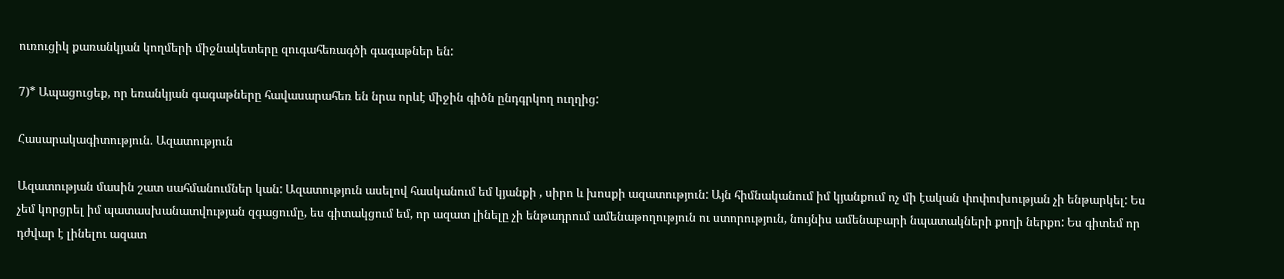ուռուցիկ քառանկյան կողմերի միջնակետերը զուգահեռագծի գագաթներ են:

7)* Ապացուցեք, որ եռանկյան գագաթները հավասարահեռ են նրա որևէ միջին գիծն ընդգրկող ուղղից:

Հասարակագիտություն․ Ազատություն

Ազատության մասին շատ սահմանումներ կան: Ազատություն ասելով հասկանում եմ կյանքի , սիրո և խոսքի ազատություն: Այն հիմնականում իմ կյանքում ոչ մի էական փոփուխության չի ենթարկել: Ես չեմ կորցրել իմ պատասխանատվության զգացումը, ես գիտակցում եմ, որ ազատ լինելը չի ենթադրում ամենաթողություն ու ստորություն, նույնիս ամենաբարի նպատակների քողի ներքո: Ես գիտեմ որ դժվար է լինելու ազատ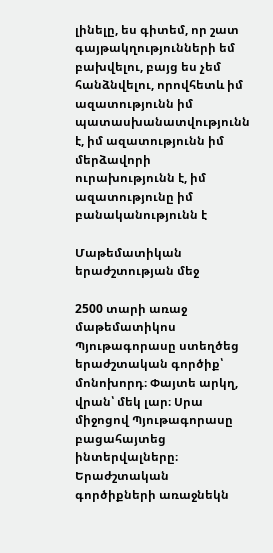լինելը, ես գիտեմ, որ շատ գայթակղությունների եմ բախվելու, բայց ես չեմ հանձնվելու, որովհետև իմ ազատությունն իմ պատասխանատվությունն է, իմ ազատությունն իմ մերձավորի ուրախությունն է, իմ ազատությունը իմ բանականությունն է

Մաթեմատիկան երաժշտության մեջ

2500 տարի առաջ մաթեմատիկոս Պյութագորասը ստեղծեց երաժշտական գործիք՝ մոնոխորդ։ Փայտե արկղ, վրան՝ մեկ լար։ Սրա միջոցով Պյութագորասը բացահայտեց ինտերվալները։ Երաժշտական գործիքների առաջնեկն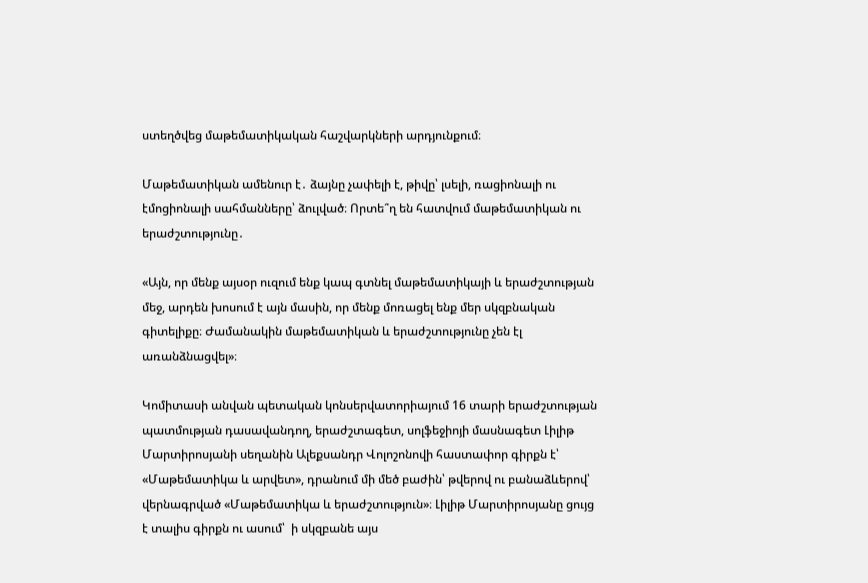ստեղծվեց մաթեմատիկական հաշվարկների արդյունքում։

Մաթեմատիկան ամենուր է․ ձայնը չափելի է, թիվը՝ լսելի, ռացիոնալի ու էմոցիոնալի սահմանները՝ ձուլված։ Որտե՞ղ են հատվում մաթեմատիկան ու երաժշտությունը․

«Այն, որ մենք այսօր ուզում ենք կապ գտնել մաթեմատիկայի և երաժշտության մեջ, արդեն խոսում է այն մասին, որ մենք մոռացել ենք մեր սկզբնական գիտելիքը։ Ժամանակին մաթեմատիկան և երաժշտությունը չեն էլ առանձնացվել»։

Կոմիտասի անվան պետական կոնսերվատորիայում 16 տարի երաժշտության պատմության դասավանդող, երաժշտագետ, սոլֆեջիոյի մասնագետ Լիլիթ Մարտիրոսյանի սեղանին Ալեքսանդր Վոլոշոնովի հաստափոր գիրքն է՝ «Մաթեմատիկա և արվետ», դրանում մի մեծ բաժին՝ թվերով ու բանաձևերով՝ վերնագրված «Մաթեմատիկա և երաժշտություն»։ Լիլիթ Մարտիրոսյանը ցույց է տալիս գիրքն ու ասում՝  ի սկզբանե այս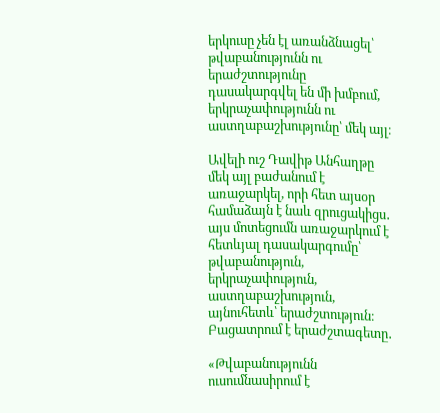երկուսը չեն էլ առանձնացել՝ թվաբանությունն ու երաժշտությունը դասակարգվել են մի խմբում, երկրաչափությունն ու աստղաբաշխությունը՝ մեկ այլ։

Ավելի ուշ Դավիթ Անհաղթը մեկ այլ բաժանում է առաջարկել, որի հետ այսօր համաձայն է նաև զրուցակիցս․ այս մոտեցումն առաջարկում է հետևյալ դասակարգումը՝ թվաբանություն, երկրաչափություն, աստղաբաշխություն, այնուհետև՝ երաժշտություն։ Բացատրում է երաժշտագետը․

«Թվաբանությունն ուսումնասիրում է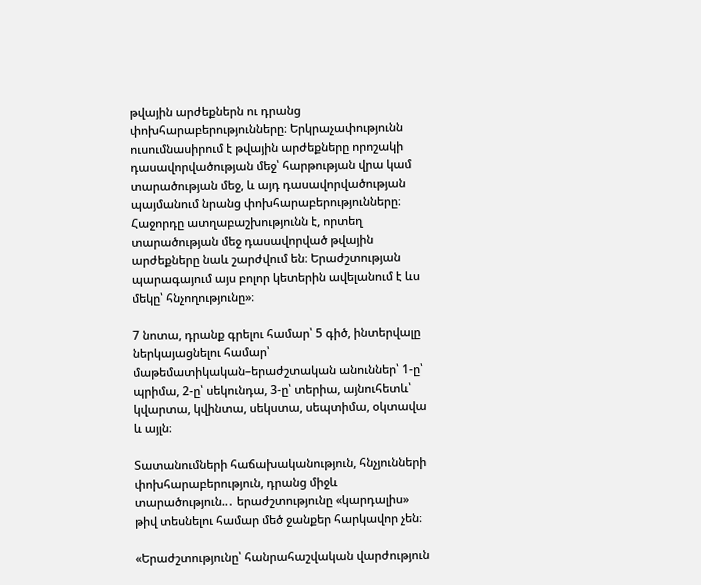թվային արժեքներն ու դրանց փոխհարաբերությունները։ Երկրաչափությունն ուսումնասիրում է թվային արժեքները որոշակի դասավորվածության մեջ՝ հարթության վրա կամ տարածության մեջ, և այդ դասավորվածության պայմանում նրանց փոխհարաբերությունները։ Հաջորդը ատղաբաշխությունն է, որտեղ տարածության մեջ դասավորված թվային արժեքները նաև շարժվում են։ Երաժշտության պարագայում այս բոլոր կետերին ավելանում է ևս մեկը՝ հնչողությունը»։

7 նոտա, դրանք գրելու համար՝ 5 գիծ, ինտերվալը ներկայացնելու համար՝ մաթեմատիկական–երաժշտական անուններ՝ 1-ը՝ պրիմա, 2-ը՝ սեկունդա, 3-ը՝ տերիա, այնուհետև՝ կվարտա, կվինտա, սեկստա, սեպտիմա, օկտավա և այլն։

Տատանումների հաճախականություն, հնչյունների փոխհարաբերություն, դրանց միջև տարածություն..․ երաժշտությունը «կարդալիս» թիվ տեսնելու համար մեծ ջանքեր հարկավոր չեն։

«Երաժշտությունը՝ հանրահաշվական վարժություն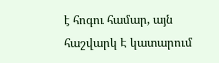է հոգու համար, այն հաշվարկ Է կատարում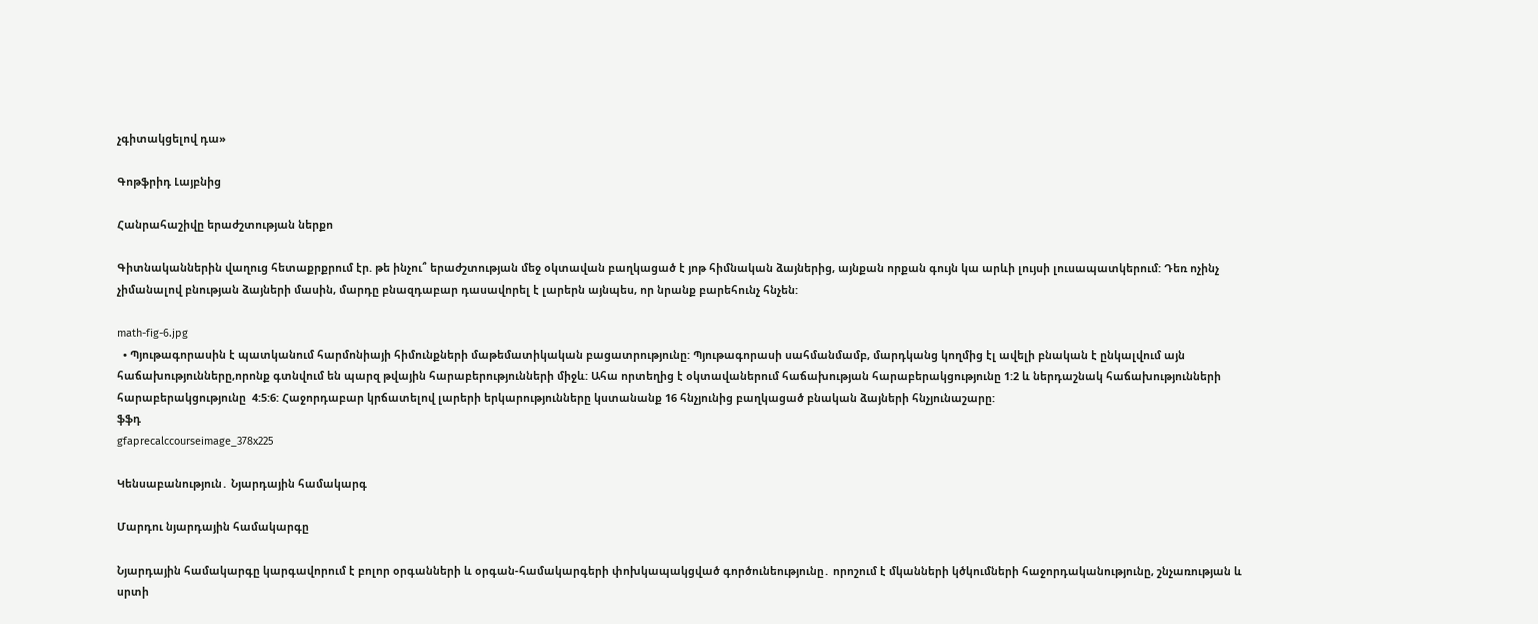չգիտակցելով դա»

Գոթֆրիդ Լայբնից

Հանրահաշիվը երաժշտության ներքո

Գիտնականներին վաղուց հետաքրքրում էր. թե ինչու՞ երաժշտության մեջ օկտավան բաղկացած է յոթ հիմնական ձայներից, այնքան որքան գույն կա արևի լույսի լուսապատկերում: Դեռ ոչինչ չիմանալով բնության ձայների մասին, մարդը բնազդաբար դասավորել է լարերն այնպես, որ նրանք բարեհունչ հնչեն:

math-fig-6.jpg
  • Պյութագորասին է պատկանում հարմոնիայի հիմունքների մաթեմատիկական բացատրությունը: Պյութագորասի սահմանմամբ, մարդկանց կողմից էլ ավելի բնական է ընկալվում այն հաճախությունները,որոնք գտնվում են պարզ թվային հարաբերությունների միջև: Ահա որտեղից է օկտավաներում հաճախության հարաբերակցությունը 1:2 և ներդաշնակ հաճախությունների  հարաբերակցությունը  4:5:6: Հաջորդաբար կրճատելով լարերի երկարությունները կստանանք 16 հնչյունից բաղկացած բնական ձայների հնչյունաշարը:
ֆֆդ
gfaprecalccourseimage_378x225

Կենսաբանություն․ Նյարդային համակարգ

Մարդու նյարդային համակարգը

Նյարդային համակարգը կարգավորում է բոլոր օրգանների և օրգան-համակարգերի փոխկապակցված գործունեությունը․ որոշում է մկանների կծկումների հաջորդականությունը, շնչառության և սրտի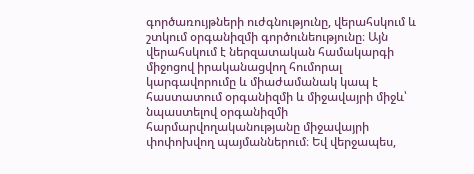գործառույթների ուժգնությունը, վերահսկում և շտկում օրգանիզմի գործունեությունը։ Այն վերահսկում է ներզատական համակարգի միջոցով իրականացվող հումորալ կարգավորումը և միաժամանակ կապ է հաստատում օրգանիզմի և միջավայրի միջև՝ նպաստելով օրգանիզմի հարմարվողականությանը միջավայրի փոփոխվող պայմաններում։ Եվ վերջապես,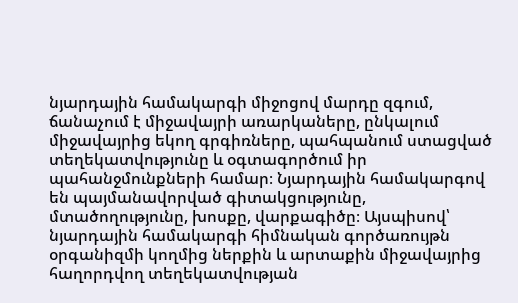նյարդային համակարգի միջոցով մարդը զգում, ճանաչում է միջավայրի առարկաները, ընկալում միջավայրից եկող գրգիռները, պահպանում ստացված տեղեկատվությունը և օգտագործում իր պահանջմունքների համար։ Նյարդային համակարգով են պայմանավորված գիտակցությունը, մտածողությունը, խոսքը, վարքագիծը։ Այսպիսով՝ նյարդային համակարգի հիմնական գործառույթն օրգանիզմի կողմից ներքին և արտաքին միջավայրից հաղորդվող տեղեկատվության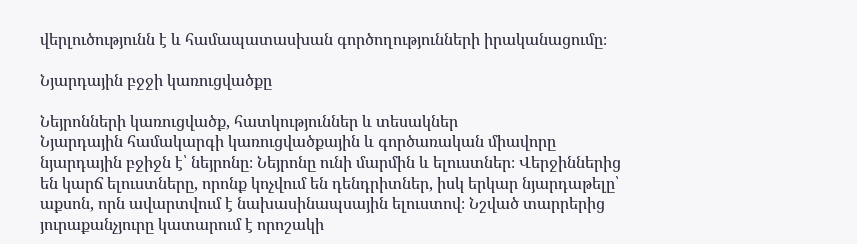վերլուծությունն է և համապատասխան գործողությունների իրականացումը։

Նյարդային բջջի կառուցվածքը

Նեյրոնների կառուցվածք, հատկություններ և տեսակներ
Նյարդային համակարգի կառուցվածքային և գործառական միավորը նյարդային բջիջն է՝ նեյրոնը։ Նեյրոնը ունի մարմին և ելուստներ։ Վերջիններից են կարճ ելուստները, որոնք կոչվում են դենդրիտներ, իսկ երկար նյարդաթելը՝ աքսոն, որն ավարտվում է նախասինապսային ելուստով։ Նշված տարրերից յուրաքանչյուրը կատարում է որոշակի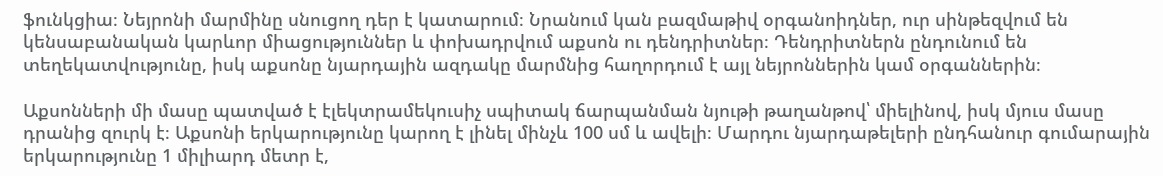ֆունկցիա։ Նեյրոնի մարմինը սնուցող դեր է կատարում։ Նրանում կան բազմաթիվ օրգանոիդներ, ուր սինթեզվում են կենսաբանական կարևոր միացություններ և փոխադրվում աքսոն ու դենդրիտներ։ Դենդրիտներն ընդունում են տեղեկատվությունը, իսկ աքսոնը նյարդային ազդակը մարմնից հաղորդում է այլ նեյրոններին կամ օրգաններին։

Աքսոնների մի մասը պատված է էլեկտրամեկուսիչ սպիտակ ճարպանման նյութի թաղանթով՝ միելինով, իսկ մյուս մասը դրանից զուրկ է։ Աքսոնի երկարությունը կարող է լինել մինչև 100 սմ և ավելի։ Մարդու նյարդաթելերի ընդհանուր գումարային երկարությունը 1 միլիարդ մետր է,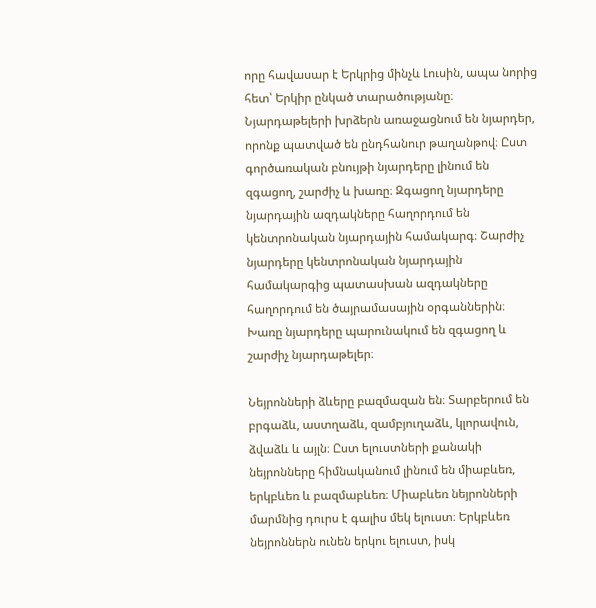որը հավասար է Երկրից մինչև Լուսին, ապա նորից հետ՝ Երկիր ընկած տարածությանը։ Նյարդաթելերի խրձերն առաջացնում են նյարդեր, որոնք պատված են ընդհանուր թաղանթով։ Ըստ գործառական բնույթի նյարդերը լինում են զգացող, շարժիչ և խառը։ Զգացող նյարդերը նյարդային ազդակները հաղորդում են կենտրոնական նյարդային համակարգ։ Շարժիչ նյարդերը կենտրոնական նյարդային համակարգից պատասխան ազդակները հաղորդում են ծայրամասային օրգաններին։ Խառը նյարդերը պարունակում են զգացող և շարժիչ նյարդաթելեր։

Նեյրոնների ձևերը բազմազան են։ Տարբերում են բրգաձև, աստղաձև, զամբյուղաձև, կլորավուն, ձվաձև և այլն։ Ըստ ելուստների քանակի նեյրոնները հիմնականում լինում են միաբևեռ, երկբևեռ և բազմաբևեռ։ Միաբևեռ նեյրոնների մարմնից դուրս է գալիս մեկ ելուստ։ Երկբևեռ նեյրոններն ունեն երկու ելուստ, իսկ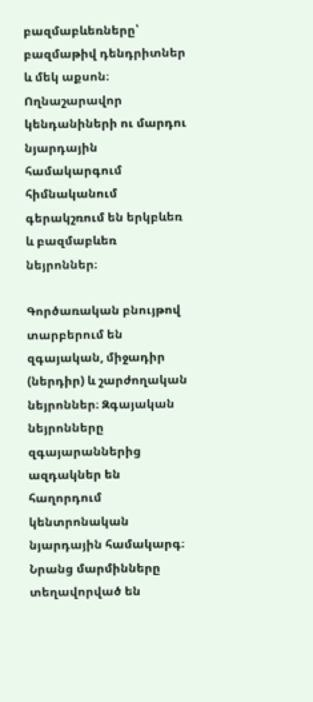բազմաբևեռները՝ բազմաթիվ դենդրիտներ և մեկ աքսոն։ Ողնաշարավոր կենդանիների ու մարդու նյարդային համակարգում հիմնականում գերակշռում են երկբևեռ և բազմաբևեռ նեյրոններ։

Գործառական բնույթով տարբերում են զգայական, միջադիր (ներդիր) և շարժողական նեյրոններ։ Զգայական նեյրոնները զգայարաններից ազդակներ են հաղորդում կենտրոնական նյարդային համակարգ։ Նրանց մարմինները տեղավորված են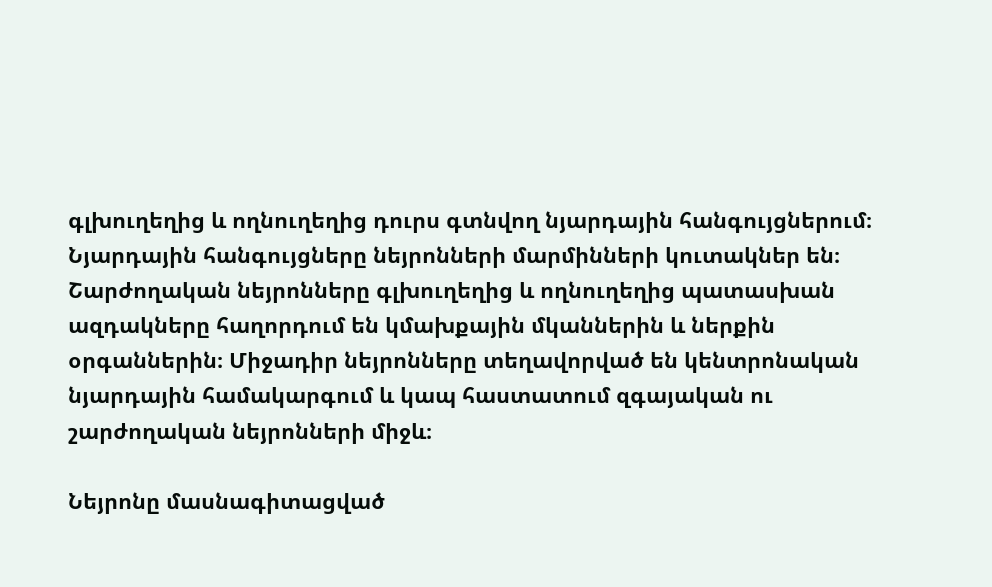գլխուղեղից և ողնուղեղից դուրս գտնվող նյարդային հանգույցներում։ Նյարդային հանգույցները նեյրոնների մարմինների կուտակներ են։ Շարժողական նեյրոնները գլխուղեղից և ողնուղեղից պատասխան ազդակները հաղորդում են կմախքային մկաններին և ներքին օրգաններին։ Միջադիր նեյրոնները տեղավորված են կենտրոնական նյարդային համակարգում և կապ հաստատում զգայական ու շարժողական նեյրոնների միջև։

Նեյրոնը մասնագիտացված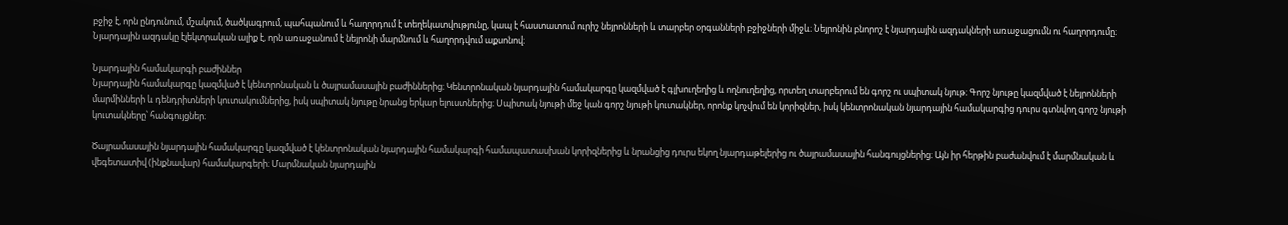բջիջ է, որն ընդունում, մշակում, ծածկագրում, պահպանում և հաղորդում է տեղեկատվությունը, կապ է հաստատում ուրիշ նեյրոնների և տարբեր օրգանների բջիջների միջև։ Նեյրոնին բնորոշ է նյարդային ազդակների առաջացումն ու հաղորդումը։ Նյարդային ազդակը էլեկտրական ալիք է, որն առաջանում է նեյրոնի մարմնում և հաղորդվում աքսոնով։

Նյարդային համակարգի բաժիններ
Նյարդային համակարգը կազմված է կենտրոնական և ծայրամասային բաժիններից։ Կենտրոնական նյարդային համակարգը կազմված է գլխուղեղից և ողնուղեղից, որտեղ տարբերում են գորշ ու սպիտակ նյութ։ Գորշ նյութը կազմված է նեյրոնների մարմինների և դենդրիտների կուտակումներից, իսկ սպիտակ նյութը նրանց երկար ելուստներից։ Սպիտակ նյութի մեջ կան գորշ նյութի կուտակներ, որոնք կոչվում են կորիզներ, իսկ կենտրոնական նյարդային համակարգից դուրս գտնվող գորշ նյութի կուտակները՝ հանգույցներ։

Ծայրամասային նյարդային համակարգը կազմված է կենտրոնական նյարդային համակարգի համապատասխան կորիզներից և նրանցից դուրս եկող նյարդաթելերից ու ծայրամասային հանգույցներից։ Այն իր հերթին բաժանվում է մարմնական և վեգետատիվ (ինքնավար) համակարգերի։ Մարմնական նյարդային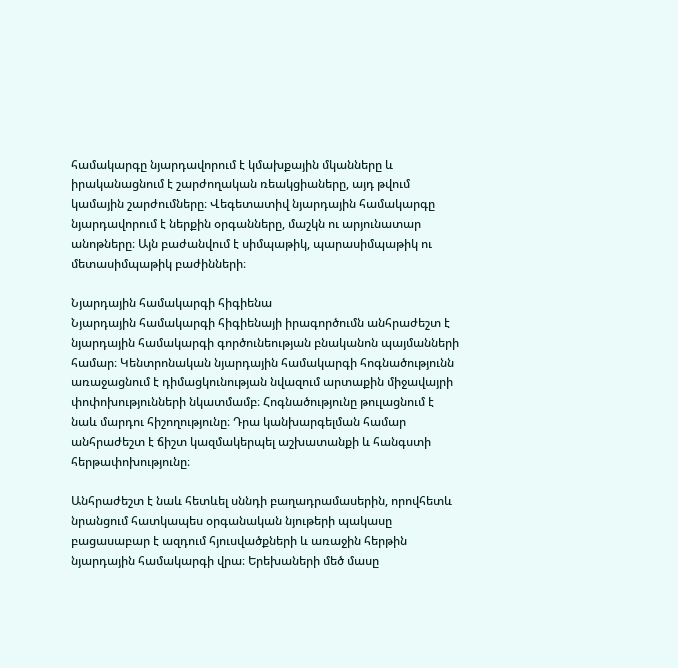համակարգը նյարդավորում է կմախքային մկանները և իրականացնում է շարժողական ռեակցիաները, այդ թվում կամային շարժումները։ Վեգետատիվ նյարդային համակարգը նյարդավորում է ներքին օրգանները, մաշկն ու արյունատար անոթները։ Այն բաժանվում է սիմպաթիկ, պարասիմպաթիկ ու մետասիմպաթիկ բաժինների։

Նյարդային համակարգի հիգիենա
Նյարդային համակարգի հիգիենայի իրագործումն անհրաժեշտ է նյարդային համակարգի գործունեության բնականոն պայմանների համար։ Կենտրոնական նյարդային համակարգի հոգնածությունն առաջացնում է դիմացկունության նվազում արտաքին միջավայրի փոփոխությունների նկատմամբ։ Հոգնածությունը թուլացնում է նաև մարդու հիշողությունը։ Դրա կանխարգելման համար անհրաժեշտ է ճիշտ կազմակերպել աշխատանքի և հանգստի հերթափոխությունը։

Անհրաժեշտ է նաև հետևել սննդի բաղադրամասերին, որովհետև նրանցում հատկապես օրգանական նյութերի պակասը բացասաբար է ազդում հյուսվածքների և առաջին հերթին նյարդային համակարգի վրա։ Երեխաների մեծ մասը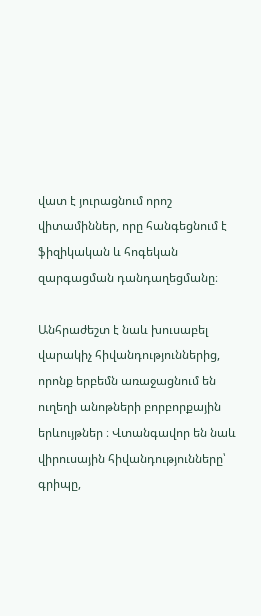վատ է յուրացնում որոշ վիտամիններ, որը հանգեցնում է ֆիզիկական և հոգեկան զարգացման դանդաղեցմանը։

Անհրաժեշտ է նաև խուսաբել վարակիչ հիվանդություններից, որոնք երբեմն առաջացնում են ուղեղի անոթների բորբորքային երևույթներ ։ Վտանգավոր են նաև վիրուսային հիվանդությունները՝ գրիպը,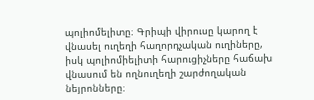պոլիոմելիտը։ Գրիպի վիրուսը կարող է վնասել ուղեղի հաղորդչական ուղիները, իսկ պոլիոմիելիտի հարուցիչները հաճախ վնասում են ողնուղեղի շարժողական նեյրոնները։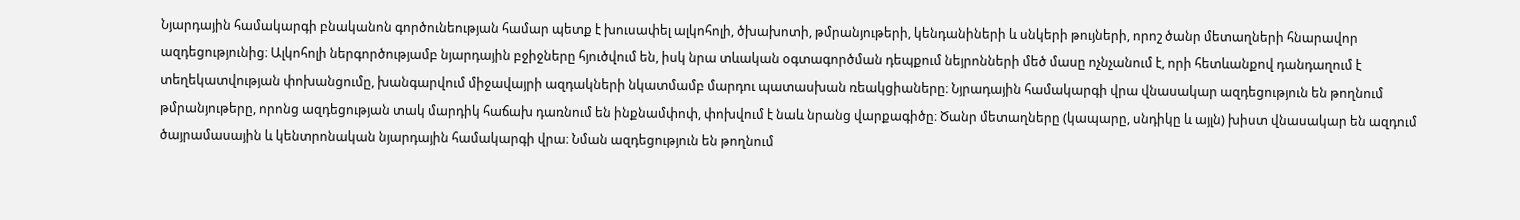Նյարդային համակարգի բնականոն գործունեության համար պետք է խուսափել ալկոհոլի, ծխախոտի, թմրանյութերի, կենդանիների և սնկերի թույների, որոշ ծանր մետաղների հնարավոր ազդեցությունից։ Ալկոհոլի ներգործությամբ նյարդային բջիջները հյուծվում են, իսկ նրա տևական օգտագործման դեպքում նեյրոնների մեծ մասը ոչնչանում է, որի հետևանքով դանդաղում է տեղեկատվության փոխանցումը, խանգարվում միջավայրի ազդակների նկատմամբ մարդու պատասխան ռեակցիաները։ Նյրադային համակարգի վրա վնասակար ազդեցություն են թողնում թմրանյութերը, որոնց ազդեցության տակ մարդիկ հաճախ դառնում են ինքնամփոփ, փոխվում է նաև նրանց վարքագիծը։ Ծանր մետաղները (կապարը, սնդիկը և այլն) խիստ վնասակար են ազդում ծայրամասային և կենտրոնական նյարդային համակարգի վրա։ Նման ազդեցություն են թողնում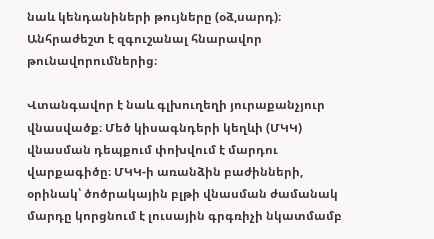նաև կենդանիների թույները (օձ,սարդ)։ Անհրաժեշտ է զգուշանալ հնարավոր թունավորումներից։

Վտանգավոր է նաև գլխուղեղի յուրաքանչյուր վնասվածք։ Մեծ կիսագնդերի կեղևի (ՄԿԿ) վնասման դեպքում փոխվում է մարդու վարքագիծը։ ՄԿԿ-ի առանձին բաժինների, օրինակ՝ ծոծրակային բլթի վնասման ժամանակ մարդը կորցնում է լուսային գրգռիչի նկատմամբ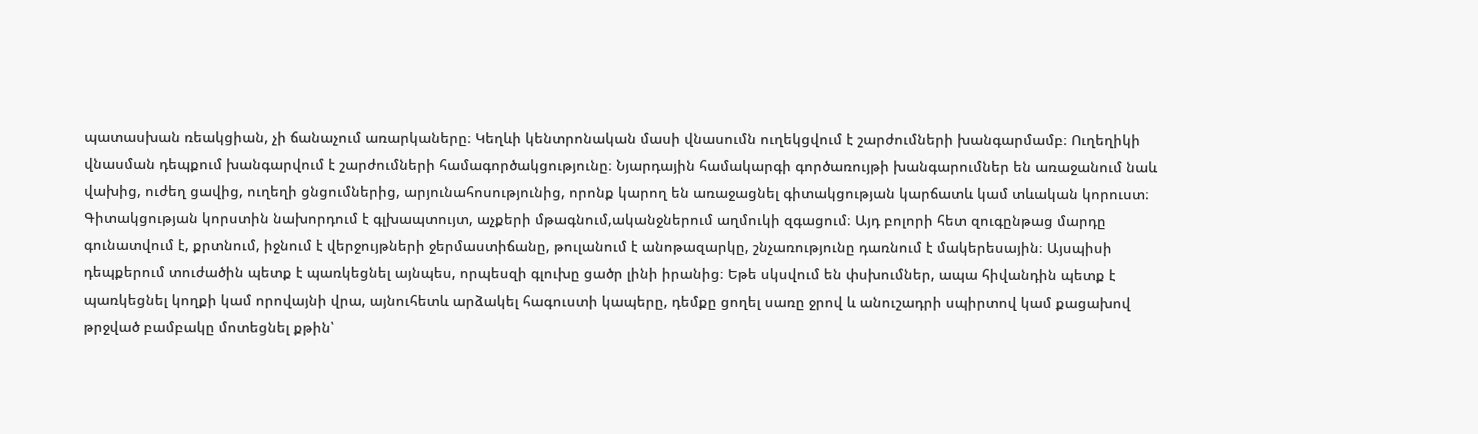պատասխան ռեակցիան, չի ճանաչում առարկաները։ Կեղևի կենտրոնական մասի վնասումն ուղեկցվում է շարժումների խանգարմամբ։ Ուղեղիկի վնասման դեպքում խանգարվում է շարժումների համագործակցությունը։ Նյարդային համակարգի գործառույթի խանգարումներ են առաջանում նաև վախից, ուժեղ ցավից, ուղեղի ցնցումներից, արյունահոսությունից, որոնք կարող են առաջացնել գիտակցության կարճատև կամ տևական կորուստ։ Գիտակցության կորստին նախորդում է գլխապտույտ, աչքերի մթագնում,ականջներում աղմուկի զգացում։ Այդ բոլորի հետ զուգընթաց մարդը գունատվում է, քրտնում, իջնում է վերջույթների ջերմաստիճանը, թուլանում է անոթազարկը, շնչառությունը դառնում է մակերեսային։ Այսպիսի դեպքերում տուժածին պետք է պառկեցնել այնպես, որպեսզի գլուխը ցածր լինի իրանից։ Եթե սկսվում են փսխումներ, ապա հիվանդին պետք է պառկեցնել կողքի կամ որովայնի վրա, այնուհետև արձակել հագուստի կապերը, դեմքը ցողել սառը ջրով և անուշադրի սպիրտով կամ քացախով թրջված բամբակը մոտեցնել քթին՝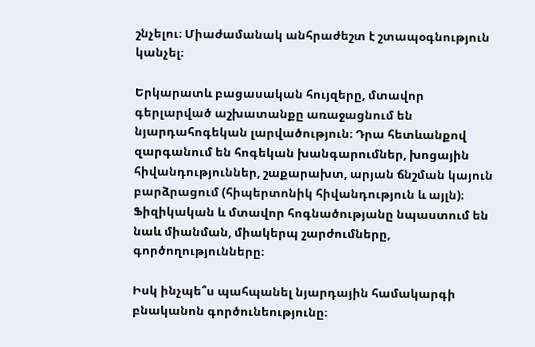շնչելու։ Միաժամանակ անհրաժեշտ է շտապօգնություն կանչել։

Երկարատև բացասական հույզերը, մտավոր գերլարված աշխատանքը առաջացնում են նյարդահոգեկան լարվածություն։ Դրա հետևանքով զարգանում են հոգեկան խանգարումներ, խոցային հիվանդություններ, շաքարախտ, արյան ճնշման կայուն բարձրացում (հիպերտոնիկ հիվանդություն և այլն)։ Ֆիզիկական և մտավոր հոգնածությանը նպաստում են նաև միանման, միակերպ շարժումները, գործողությունները։

Իսկ ինչպե՞ս պահպանել նյարդային համակարգի բնականոն գործունեությունը։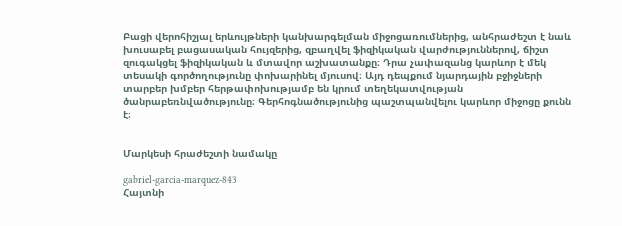Բացի վերոհիշյալ երևույթների կանխարգելման միջոցառումներից, անհրաժեշտ է նաև խուսաբել բացասական հույզերից, զբաղվել ֆիզիկական վարժություններով, ճիշտ զուգակցել ֆիզիկական և մտավոր աշխատանքը։ Դրա չափազանց կարևոր է մեկ տեսակի գործողությունը փոխարինել մյուսով։ Այդ դեպքում նյարդային բջիջների տարբեր խմբեր հերթափոխությամբ են կրում տեղեկատվության ծանրաբեռնվածությունը։ Գերհոգնածությունից պաշտպանվելու կարևոր միջոցը քունն է։


Մարկեսի հրաժեշտի նամակը

gabriel-garcia-marquez-843
Հայտնի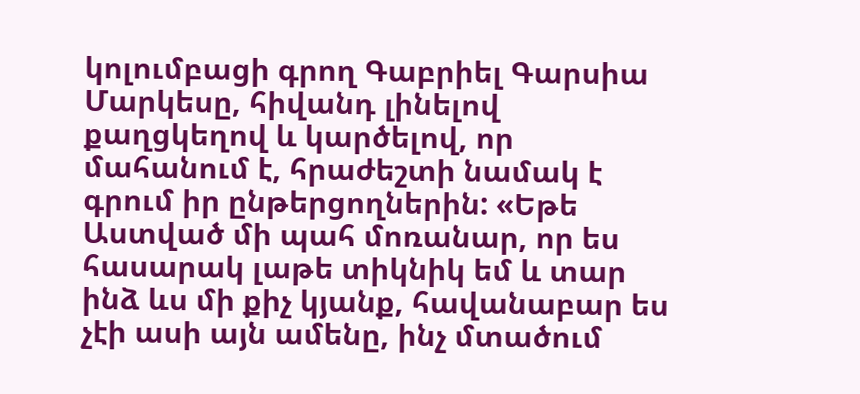կոլումբացի գրող Գաբրիել Գարսիա Մարկեսը, հիվանդ լինելով քաղցկեղով և կարծելով, որ մահանում է, հրաժեշտի նամակ է գրում իր ընթերցողներին: «Եթե Աստված մի պահ մոռանար, որ ես հասարակ լաթե տիկնիկ եմ և տար ինձ ևս մի քիչ կյանք, հավանաբար ես չէի ասի այն ամենը, ինչ մտածում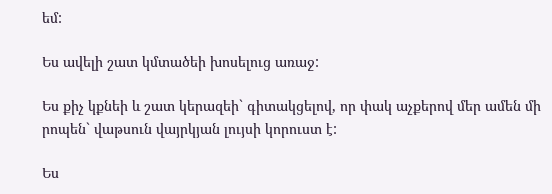եմ:

Ես ավելի շատ կմտածեի խոսելուց առաջ:

Ես քիչ կքնեի և շատ կերազեի` գիտակցելով, որ փակ աչքերով մեր ամեն մի րոպեն` վաթսուն վայրկյան լույսի կորուստ է:

Ես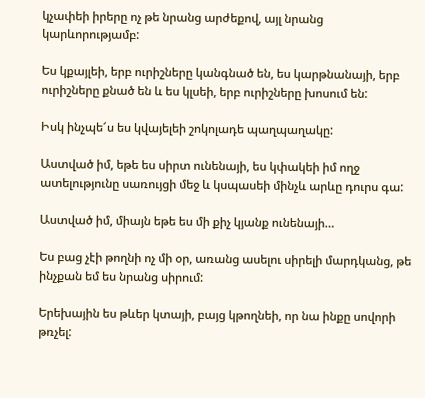կչափեի իրերը ոչ թե նրանց արժեքով, այլ նրանց կարևորությամբ:

Ես կքայլեի, երբ ուրիշները կանգնած են, ես կարթնանայի, երբ ուրիշները քնած են և ես կլսեի, երբ ուրիշները խոսում են:

Իսկ ինչպե՜ս ես կվայելեի շոկոլադե պաղպաղակը:

Աստված իմ, եթե ես սիրտ ունենայի, ես կփակեի իմ ողջ ատելությունը սառույցի մեջ և կսպասեի մինչև արևը դուրս գա:

Աստված իմ, միայն եթե ես մի քիչ կյանք ունենայի…

Ես բաց չէի թողնի ոչ մի օր, առանց ասելու սիրելի մարդկանց, թե ինչքան եմ ես նրանց սիրում:

Երեխային ես թևեր կտայի, բայց կթողնեի, որ նա ինքը սովորի թռչել: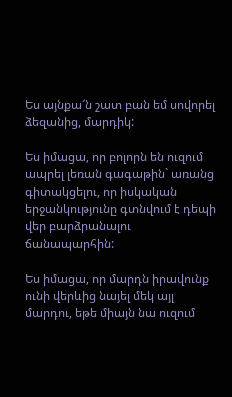Ես այնքա՜ն շատ բան եմ սովորել ձեզանից, մարդիկ:

Ես իմացա, որ բոլորն են ուզում ապրել լեռան գագաթին` առանց գիտակցելու, որ իսկական երջանկությունը գտնվում է դեպի վեր բարձրանալու ճանապարհին:

Ես իմացա, որ մարդն իրավունք ունի վերևից նայել մեկ այլ մարդու, եթե միայն նա ուզում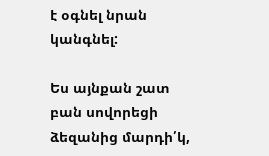է օգնել նրան կանգնել:

Ես այնքան շատ բան սովորեցի ձեզանից մարդի՛կ,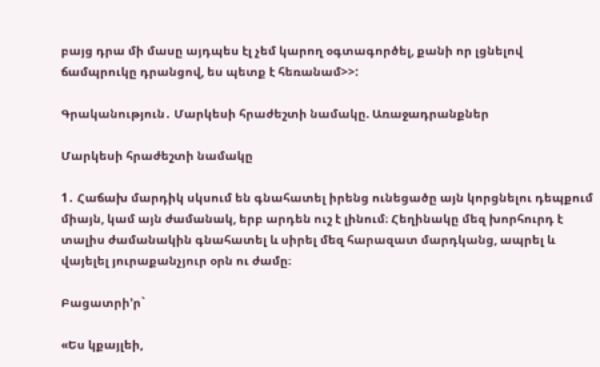բայց դրա մի մասը այդպես էլ չեմ կարող օգտագործել, քանի որ լցնելով ճամպրուկը դրանցով, ես պետք է հեռանամ>>:

Գրականություն․ Մարկեսի հրաժեշտի նամակը. Առաջադրանքներ

Մարկեսի հրաժեշտի նամակը

1․ Հաճախ մարդիկ սկսում են գնահատել իրենց ունեցածը այն կորցնելու դեպքում միայն, կամ այն ժամանակ, երբ արդեն ուշ է լինում։ Հեղինակը մեզ խորհուրդ է տալիս ժամանակին գնահատել և սիրել մեզ հարազատ մարդկանց, ապրել և վայելել յուրաքանչյուր օրն ու ժամը։

Բացատրի’ր`

«Ես կքայլեի,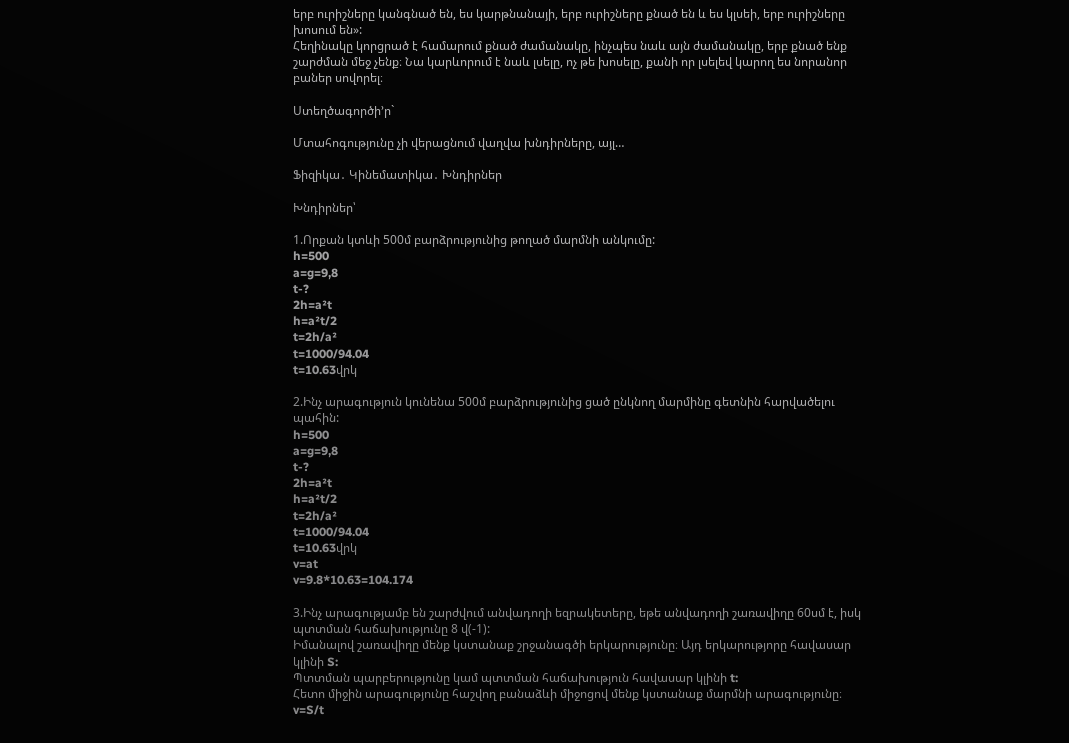երբ ուրիշները կանգնած են, ես կարթնանայի, երբ ուրիշները քնած են և ես կլսեի, երբ ուրիշները խոսում են»:
Հեղինակը կորցրած է համարում քնած ժամանակը, ինչպես նաև այն ժամանակը, երբ քնած ենք շարժման մեջ չենք։ Նա կարևորում է նաև լսելը, ոչ թե խոսելը, քանի որ լսելեվ կարող ես նորանոր բաներ սովորել։

Ստեղծագործի’ր`

Մտահոգությունը չի վերացնում վաղվա խնդիրները, այլ…

Ֆիզիկա․ Կինեմատիկա․ Խնդիրներ

Խնդիրներ՝

1.Որքան կտևի 500մ բարձրությունից թողած մարմնի անկումը:
h=500
a=g=9,8
t-?
2h=a²t
h=a²t/2
t=2h/a²
t=1000/94.04
t=10.63վրկ

2.Ինչ արագություն կունենա 500մ բարձրությունից ցած ընկնող մարմինը գետնին հարվածելու պահին:
h=500
a=g=9,8
t-?
2h=a²t
h=a²t/2
t=2h/a²
t=1000/94.04
t=10.63վրկ
v=at
v=9.8*10.63=104.174

3.Ինչ արագությամբ են շարժվում անվադողի եզրակետերը, եթե անվադողի շառավիղը 60սմ է, իսկ պտտման հաճախությունը 8 վ(-1):
Իմանալով շառավիղը մենք կստանաք շրջանագծի երկարությունը։ Այդ երկարությորը հավասար կլինի S:
Պտտման պարբերությունը կամ պտտման հաճախություն հավասար կլինի t:
Հետո միջին արագությունը հաշվող բանաձևի միջոցով մենք կստանաք մարմնի արագությունը։
v=S/t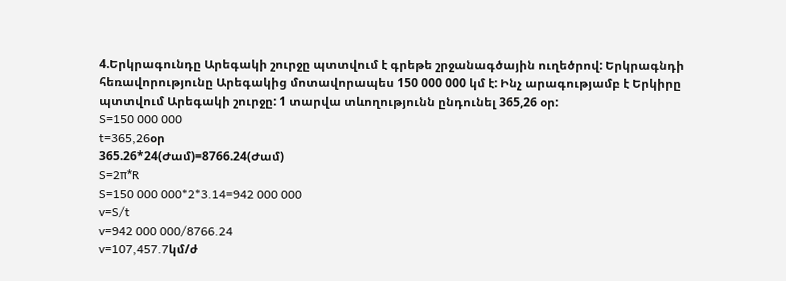4.Երկրագունդը Արեգակի շուրջը պտտվում է գրեթե շրջանագծային ուղեծրով: Երկրագնդի հեռավորությունը Արեգակից մոտավորապես 150 000 000 կմ է: Ինչ արագությամբ է Երկիրը պտտվում Արեգակի շուրջը: 1 տարվա տևողությունն ընդունել 365,26 օր:
S=150 000 000
t=365,26օր
365.26*24(Ժամ)=8766.24(Ժամ)
S=2π*R
S=150 000 000*2*3.14=942 000 000
v=S/t
v=942 000 000/8766.24
v=107,457.7կմ/ժ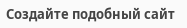Создайте подобный сайт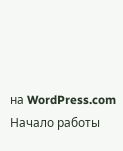на WordPress.com
Начало работы